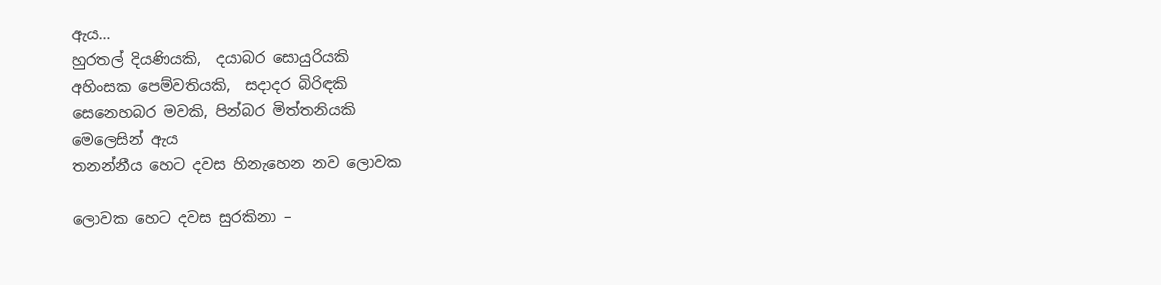ඇය…
හුරතල් දියණියකි,  දයාබර සොයුරියකි
අහිංසක පෙම්වතියකි,  සදාදර බිරිඳකි
සෙනෙහබර මවකි, පින්බර මිත්තනියකි
මෙලෙසින් ඇය
තනන්නීය හෙට දවස හිනැහෙන නව ලොවක

ලොවක හෙට දවස සුරකිනා –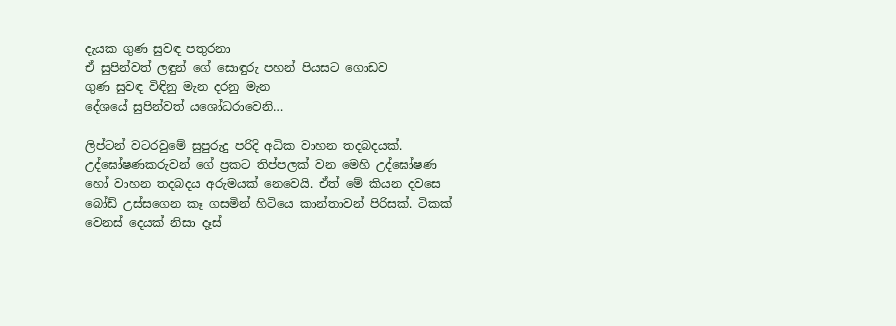දැයක ගුණ සුවඳ පතුරනා
ඒ සුපින්වත් ලඳුන් ගේ සොඳුරු පහන් පියසට ගොඩව
ගුණ සුවඳ විඳිනු මැන දරනු මැන
දේශයේ සුපින්වත් යශෝධරාවෙනි…

ලිප්ටන් වටරවුමේ සුපුරුදු පරිදි අධික වාහන තදබදයක්. උද්ඝෝෂණකරුවන් ගේ ප්‍රකට තිප්පලක් වන මෙහි උද්ඝෝෂණ හෝ වාහන තදබදය අරුමයක් නෙවෙයි. ඒත් මේ කියන දවසෙ බෝඩ් උස්සගෙන කෑ ගසමින් හිටියෙ කාන්තාවන් පිරිසක්. ටිකක් වෙනස් දෙයක් නිසා දෑස්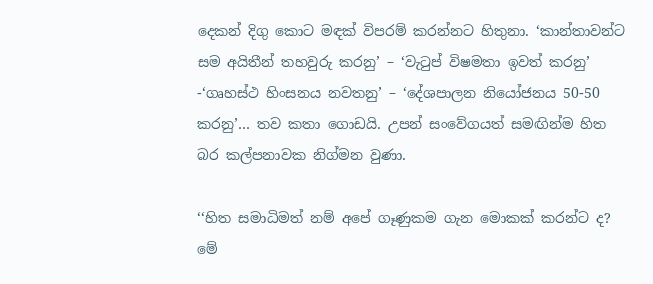දෙකන් දිගු කොට මඳක් විපරම් කරන්නට හිතුනා. ‘කාන්තාවන්ට සම අයිතීන් තහවුරු කරනු’ – ‘වැටුප් විෂමතා ඉවත් කරනු’ -‘ගෘහස්ථ හිංසනය නවතනු’ – ‘දේශපාලන නියෝජනය 50-50 කරනු’… තව කතා ගොඩයි. උපන් සංවේගයත් සමඟින්ම හිත බර කල්පනාවක නිග්මන වුණා.

‘‘හිත සමාධිමත් නම් අපේ ගෑණුකම ගැන මොකක් කරන්ට ද? මේ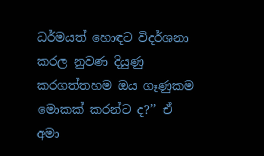ධර්මයත් හොඳට විදර්ශනා කරල නුවණ දියුණු කරගත්තහම ඔය ගෑණුකම මොකක් කරන්ට ද?’’ ඒ අමා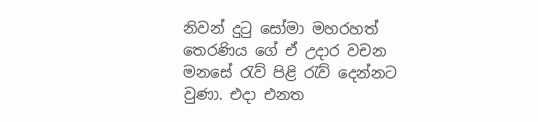නිවන් දුටු සෝමා මහරහත් තෙරණිය ගේ ඒ උදාර වචන මනසේ රැව් පිළි රැව් දෙන්නට වුණා. එදා එනත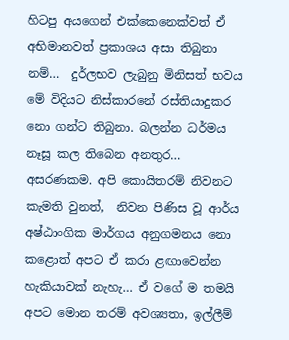හිටපු අයගෙන් එක්කෙනෙක්වත් ඒ අභිමානවත් ප්‍රකාශය අසා තිබුනා නම්…  දුර්ලභව ලැබුනු මිනිසත් භවය මේ විදියට නිස්කාරනේ රස්තියාදුකර නො ගන්ට තිබුනා. බලන්න ධර්මය නෑසූ කල තිබෙන අනතුර…  අසරණකම. අපි කොයිතරම් නිවනට කැමති වුනත්,  නිවන පිණිස වූ ආර්ය අෂ්ඨාංගික මාර්ගය අනුගමනය නො කළොත් අපට ඒ කරා ළඟාවෙන්න හැකියාවක් නැහැ… ඒ වගේ ම තමයි අපට මොන තරම් අවශ්‍යතා, ඉල්ලීම්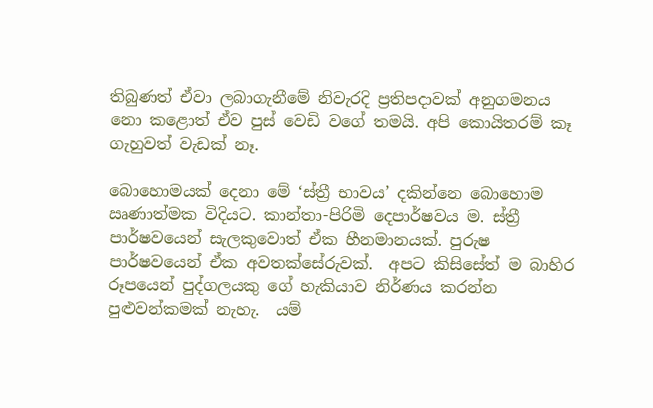තිබුණත් ඒවා ලබාගැනීමේ නිවැරදි ප්‍රතිපදාවක් අනුගමනය නො කළොත් ඒව පුස් වෙඩි වගේ තමයි. අපි කොයිතරම් කෑ ගැහුවත් වැඩක් නෑ.

බොහොමයක් දෙනා මේ ‘ස්ත්‍රී භාවය’ දකින්නෙ බොහොම ඍණාත්මක විදියට. කාන්තා-පිරිමි දෙපාර්ෂවය ම. ස්ත්‍රී පාර්ෂවයෙන් සැලකුවොත් ඒක හීනමානයක්. පුරුෂ පාර්ෂවයෙන් ඒක අවතක්සේරුවක්.  අපට කිසිසේත් ම බාහිර රූපයෙන් පුද්ගලයකු ගේ හැකියාව නිර්ණය කරන්න පුළුවන්කමක් නැහැ.  යම්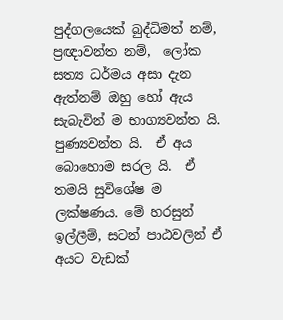පුද්ගලයෙක් බුද්ධිමත් නම්,  ප්‍රඥාවන්ත නම්,  ලෝක සත්‍ය ධර්මය අසා දැන ඇත්නම් ඔහු හෝ ඇය සැබැවින් ම භාග්‍යවන්ත යි. පුණ්‍යවන්ත යි.  ඒ අය බොහොම සරල යි.  ඒ තමයි සුවිශේෂ ම ලක්ෂණය. මේ හරසුන් ඉල්ලීම්, සටන් පාඨවලින් ඒ අයට වැඩක්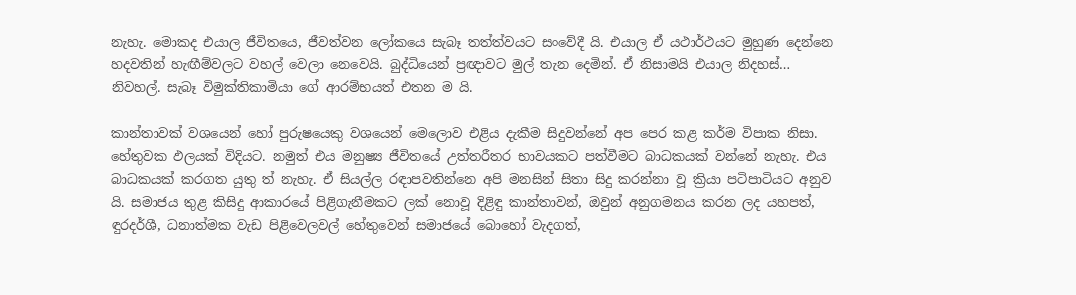නැහැ. මොකද එයාල ජීවිතයෙ, ජීවත්වන ලෝකයෙ සැබෑ තත්ත්වයට සංවේදී යි. එයාල ඒ යථාර්ථයට මුහුණ දෙන්නෙ හදවතින් හැඟීම්වලට වහල් වෙලා නෙවෙයි. බුද්ධියෙන් ප්‍රඥාවට මුල් තැන දෙමින්. ඒ නිසාමයි එයාල නිදහස්…  නිවහල්. සැබෑ විමුක්තිකාමියා ගේ ආරම්භයත් එතන ම යි.

කාන්තාවක් වශයෙන් හෝ පුරුෂයෙකු වශයෙන් මෙලොව එළිය දැකීම සිදුවන්නේ අප පෙර කළ කර්ම විපාක නිසා. හේතුවක ඵලයක් විදියට. නමුත් එය මනුෂ්‍ය ජීවිතයේ උත්තරීතර භාවයකට පත්වීමට බාධකයක් වන්නේ නැහැ. එය බාධකයක් කරගත යුතු ත් නැහැ. ඒ සියල්ල රඳාපවතින්නෙ අපි මනසින් සිතා සිදු කරන්නා වූ ක්‍රියා පටිපාටියට අනුව යි. සමාජය තුළ කිසිදු ආකාරයේ පිළිගැනීමකට ලක් නොවූ දිළිඳු කාන්තාවන්, ඔවුන් අනුගමනය කරන ලද යහපත්,  ඳුරදර්ශී, ධනාත්මක වැඩ පිළිවෙලවල් හේතුවෙන් සමාජයේ බොහෝ වැදගත්,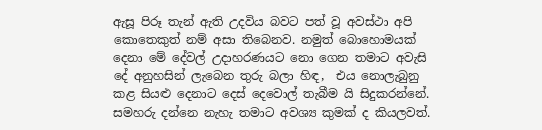ඇසූ පිරූ තැන් ඇති උදවිය බවට පත් වූ අවස්ථා අපි කොතෙකුත් නම් අසා තිබෙනව. නමුත් බොහොමයක් දෙනා මේ දේවල් උදාහරණයට නො ගෙන තමාට අවැසි දේ අනුහසින් ලැබෙන තුරු බලා හිඳ,  එය නොලැබුනු කළ සියළු දෙනාට දෙස් දෙවොල් තැබීම යි සිදුකරන්නේ.  සමහරු දන්නෙ නැහැ තමාට අවශ්‍ය කුමක් ද කියලවත්.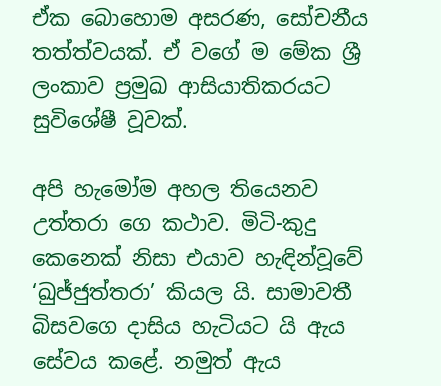ඒක බොහොම අසරණ, සෝචනීය තත්ත්වයක්. ඒ වගේ ම මේක ශ්‍රී ලංකාව ප්‍රමුඛ ආසියාතිකරයට සුවිශේෂී වූවක්.

අපි හැමෝම අහල තියෙනව උත්තරා ගෙ කථාව. මිටි-කුදු කෙනෙක් නිසා එයාව හැඳින්වූවේ ‘ඛුජ්ජුත්තරා’ කියල යි. සාමාවතී බිසවගෙ දාසිය හැටියට යි ඇය සේවය කළේ. නමුත් ඇය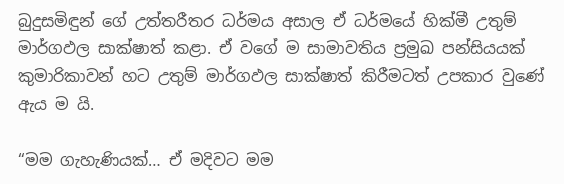බුදුසමිඳුන් ගේ උත්තරීතර ධර්මය අසාල ඒ ධර්මයේ හික්මී උතුම් මාර්ගඵල සාක්ෂාත් කළා. ඒ වගේ ම සාමාවතිය ප්‍රමුඛ පන්සියයක් කුමාරිකාවන් හට උතුම් මාර්ගඵල සාක්ෂාත් කිරීමටත් උපකාර වුණේ ඇය ම යි.

“මම ගැහැණියක්… ඒ මදිවට මම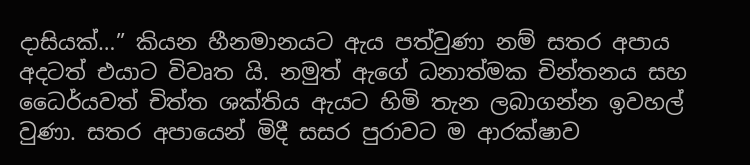දාසියක්…” කියන හීනමානයට ඇය පත්වුණා නම් සතර අපාය අදටත් එයාට විවෘත යි. නමුත් ඇගේ ධනාත්මක චින්තනය සහ ධෛර්යවත් චිත්ත ශක්තිය ඇයට හිමි තැන ලබාගන්න ඉවහල් වුණා. සතර අපායෙන් මිදී සසර පුරාවට ම ආරක්ෂාව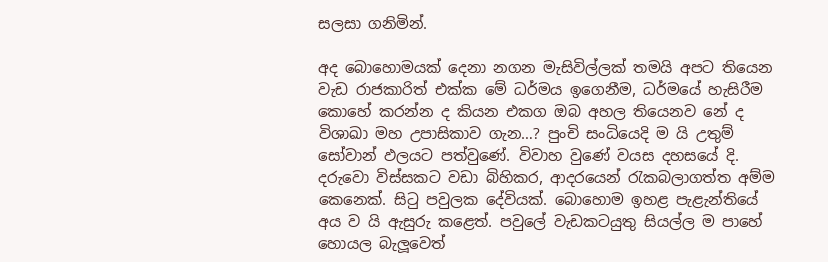සලසා ගනිමින්.

අද බොහොමයක් දෙනා නගන මැසිවිල්ලක් තමයි අපට තියෙන වැඩ රාජකාරිත් එක්ක මේ ධර්මය ඉගෙනීම, ධර්මයේ හැසිරීම කොහේ කරන්න ද කියන එකග ඔබ අහල තියෙනව නේ ද විශාඛා මහ උපාසිකාව ගැන…? පුංචි සංධියෙදි ම යි උතුම් සෝවාන් ඵලයට පත්වුණේ. විවාහ වුණේ වයස දහසයේ දි. දරුවො විස්සකට වඩා බිහිකර, ආදරයෙන් රැකබලාගත්ත අම්ම කෙනෙක්. සිටු පවුලක දේවියක්. බොහොම ඉහළ පැළැන්තියේ අය ව යි ඇසුරු කළෙත්. පවුලේ වැඩකටයුතු සියල්ල ම පාහේ හොයල බැලූවෙත්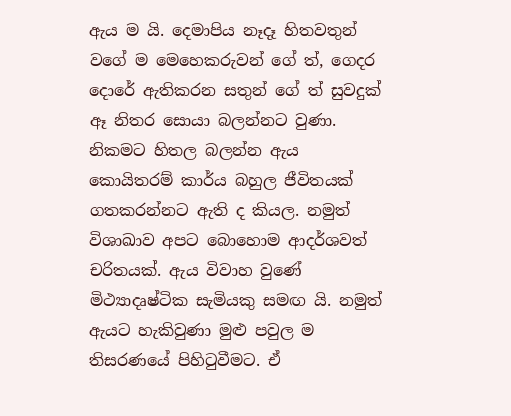ඇය ම යි. දෙමාපිය නෑදෑ හිතවතුන් වගේ ම මෙහෙකරුවන් ගේ ත්, ගෙදර දොරේ ඇතිකරන සතුන් ගේ ත් සුවදුක් ඈ නිතර සොයා බලන්නට වුණා. නිකමට හිතල බලන්න ඇය කොයිතරම් කාර්ය බහුල ජීවිතයක් ගතකරන්නට ඇති ද කියල. නමුත් විශාඛාව අපට බොහොම ආදර්ශවත් චරිතයක්. ඇය විවාහ වුණේ මිථ්‍යාදෘෂ්ටික සැමියකු සමඟ යි. නමුත් ඇයට හැකිවුණා මුළු පවුල ම තිසරණයේ පිහිටුවීමට. ඒ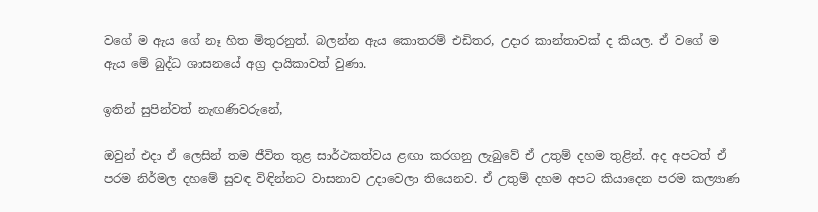වගේ ම ඇය ගේ නෑ හිත මිතුරනුත්. බලන්න ඇය කොතරම් එඩිතර, උදාර කාන්තාවක් ද කියල. ඒ වගේ ම ඇය මේ බුද්ධ ශාසනයේ අග්‍ර දායිකාවත් වුණා.

ඉතින් සුපින්වත් නැඟණිවරුනේ,

ඔවුන් එදා ඒ ලෙසින් තම ජීවිත තුළ සාර්ථකත්වය ළඟා කරගනු ලැබුවේ ඒ උතුම් දහම තුළින්. අද අපටත් ඒ පරම නිර්මල දහමේ සුවඳ විඳින්නට වාසනාව උදාවෙලා තියෙනව. ඒ උතුම් දහම අපට කියාදෙන පරම කල්‍යාණ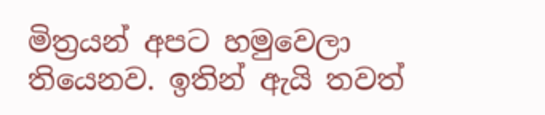මිත්‍රයන් අපට හමුවෙලා තියෙනව. ඉතින් ඇයි තවත්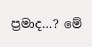ප්‍රමාද…? මේ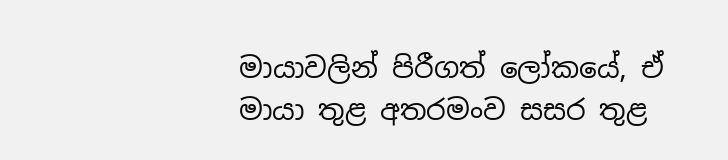මායාවලින් පිරීගත් ලෝකයේ, ඒ මායා තුළ අතරමංව සසර තුළ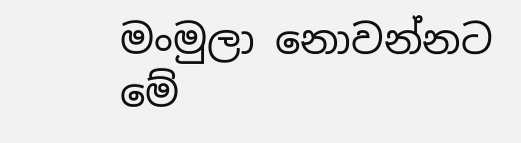මංමුලා නොවන්නට මේ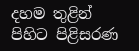දහම තුළින් පිහිට පිළිසරණ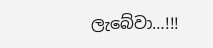ලැබේවා…!!!